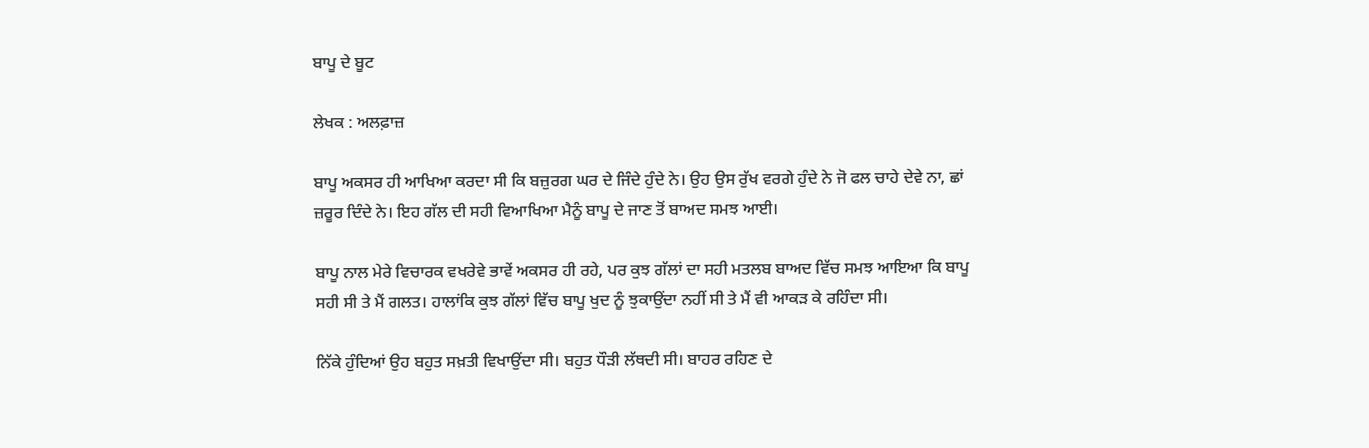ਬਾਪੂ ਦੇ ਬੂਟ

ਲੇਖਕ : ਅਲਫ਼ਾਜ਼

ਬਾਪੂ ਅਕਸਰ ਹੀ ਆਖਿਆ ਕਰਦਾ ਸੀ ਕਿ ਬਜ਼ੁਰਗ ਘਰ ਦੇ ਜਿੰਦੇ ਹੁੰਦੇ ਨੇ। ਉਹ ਉਸ ਰੁੱਖ ਵਰਗੇ ਹੁੰਦੇ ਨੇ ਜੋ ਫਲ ਚਾਹੇ ਦੇਵੇ ਨਾ, ਛਾਂ ਜ਼ਰੂਰ ਦਿੰਦੇ ਨੇ। ਇਹ ਗੱਲ ਦੀ ਸਹੀ ਵਿਆਖਿਆ ਮੈਨੂੰ ਬਾਪੂ ਦੇ ਜਾਣ ਤੋਂ ਬਾਅਦ ਸਮਝ ਆਈ।

ਬਾਪੂ ਨਾਲ ਮੇਰੇ ਵਿਚਾਰਕ ਵਖਰੇਵੇ ਭਾਵੇਂ ਅਕਸਰ ਹੀ ਰਹੇ, ਪਰ ਕੁਝ ਗੱਲਾਂ ਦਾ ਸਹੀ ਮਤਲਬ ਬਾਅਦ ਵਿੱਚ ਸਮਝ ਆਇਆ ਕਿ ਬਾਪੂ ਸਹੀ ਸੀ ਤੇ ਮੈਂ ਗਲਤ। ਹਾਲਾਂਕਿ ਕੁਝ ਗੱਲਾਂ ਵਿੱਚ ਬਾਪੂ ਖੁਦ ਨੂੰ ਝੁਕਾਉਂਦਾ ਨਹੀਂ ਸੀ ਤੇ ਮੈਂ ਵੀ ਆਕੜ ਕੇ ਰਹਿੰਦਾ ਸੀ।

ਨਿੱਕੇ ਹੁੰਦਿਆਂ ਉਹ ਬਹੁਤ ਸਖ਼ਤੀ ਵਿਖਾਉਂਦਾ ਸੀ। ਬਹੁਤ ਧੌੜੀ ਲੱਥਦੀ ਸੀ। ਬਾਹਰ ਰਹਿਣ ਦੇ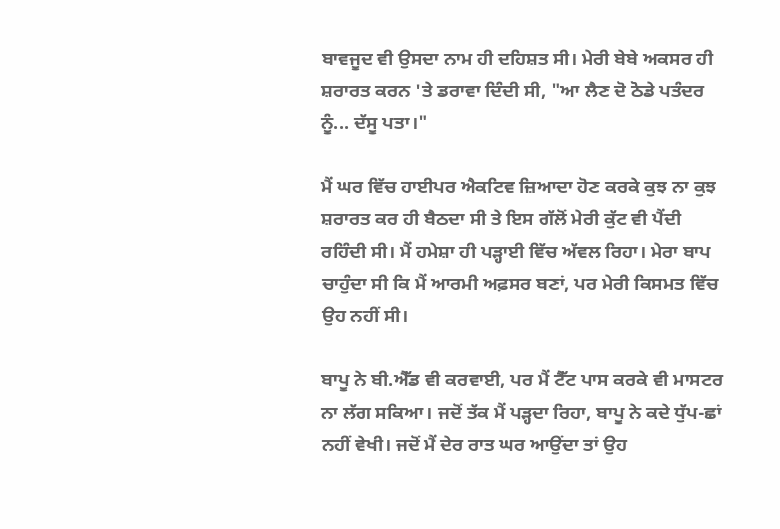ਬਾਵਜੂਦ ਵੀ ਉਸਦਾ ਨਾਮ ਹੀ ਦਹਿਸ਼ਤ ਸੀ। ਮੇਰੀ ਬੇਬੇ ਅਕਸਰ ਹੀ ਸ਼ਰਾਰਤ ਕਰਨ 'ਤੇ ਡਰਾਵਾ ਦਿੰਦੀ ਸੀ, "ਆ ਲੈਣ ਦੋ ਠੋਡੇ ਪਤੰਦਰ ਨੂੰ... ਦੱਸੂ ਪਤਾ।"

ਮੈਂ ਘਰ ਵਿੱਚ ਹਾਈਪਰ ਐਕਟਿਵ ਜ਼ਿਆਦਾ ਹੋਣ ਕਰਕੇ ਕੁਝ ਨਾ ਕੁਝ ਸ਼ਰਾਰਤ ਕਰ ਹੀ ਬੈਠਦਾ ਸੀ ਤੇ ਇਸ ਗੱਲੋਂ ਮੇਰੀ ਕੁੱਟ ਵੀ ਪੈਂਦੀ ਰਹਿੰਦੀ ਸੀ। ਮੈਂ ਹਮੇਸ਼ਾ ਹੀ ਪੜ੍ਹਾਈ ਵਿੱਚ ਅੱਵਲ ਰਿਹਾ। ਮੇਰਾ ਬਾਪ ਚਾਹੁੰਦਾ ਸੀ ਕਿ ਮੈਂ ਆਰਮੀ ਅਫ਼ਸਰ ਬਣਾਂ, ਪਰ ਮੇਰੀ ਕਿਸਮਤ ਵਿੱਚ ਉਹ ਨਹੀਂ ਸੀ।

ਬਾਪੂ ਨੇ ਬੀ.ਐੱਡ ਵੀ ਕਰਵਾਈ, ਪਰ ਮੈਂ ਟੈੱਟ ਪਾਸ ਕਰਕੇ ਵੀ ਮਾਸਟਰ ਨਾ ਲੱਗ ਸਕਿਆ। ਜਦੋਂ ਤੱਕ ਮੈਂ ਪੜ੍ਹਦਾ ਰਿਹਾ, ਬਾਪੂ ਨੇ ਕਦੇ ਧੁੱਪ-ਛਾਂ ਨਹੀਂ ਵੇਖੀ। ਜਦੋਂ ਮੈਂ ਦੇਰ ਰਾਤ ਘਰ ਆਉਂਦਾ ਤਾਂ ਉਹ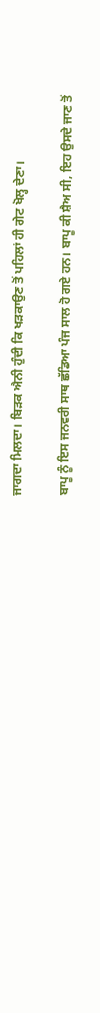ਜਾਗਦਾ ਮਿਲਦਾ। ਬਿੜਕ ਐਨੀ ਹੁੰਦੀ ਕਿ ਖੜਕਾਉਣ ਤੋਂ ਪਹਿਲਾਂ ਹੀ ਗੇਟ ਖੋਲ੍ਹ ਦੇਣਾ।

ਬਾਪੂ ਨੂੰ ਇਸ ਜਨਵਰੀ ਸਾਥ ਛੱਡਿਆ ਪੰਜ ਸਾਲ ਹੋ ਗਏ ਹਨ। ਬਾਪੂ ਕੀ ਸ਼ੈਅ ਸੀ, ਇਹ ਉਸਦੇ ਜਾਣ ਤੋਂ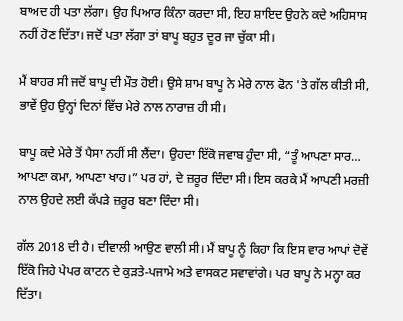ਬਾਅਦ ਹੀ ਪਤਾ ਲੱਗਾ। ਉਹ ਪਿਆਰ ਕਿੰਨਾ ਕਰਦਾ ਸੀ, ਇਹ ਸ਼ਾਇਦ ਉਹਨੇ ਕਦੇ ਅਹਿਸਾਸ ਨਹੀਂ ਹੋਣ ਦਿੱਤਾ। ਜਦੋਂ ਪਤਾ ਲੱਗਾ ਤਾਂ ਬਾਪੂ ਬਹੁਤ ਦੂਰ ਜਾ ਚੁੱਕਾ ਸੀ।

ਮੈਂ ਬਾਹਰ ਸੀ ਜਦੋਂ ਬਾਪੂ ਦੀ ਮੌਤ ਹੋਈ। ਉਸੇ ਸ਼ਾਮ ਬਾਪੂ ਨੇ ਮੇਰੇ ਨਾਲ ਫੋਨ 'ਤੇ ਗੱਲ ਕੀਤੀ ਸੀ, ਭਾਵੇਂ ਉਹ ਉਨ੍ਹਾਂ ਦਿਨਾਂ ਵਿੱਚ ਮੇਰੇ ਨਾਲ ਨਾਰਾਜ਼ ਹੀ ਸੀ।

ਬਾਪੂ ਕਦੇ ਮੇਰੇ ਤੋਂ ਪੈਸਾ ਨਹੀਂ ਸੀ ਲੈਂਦਾ। ਉਹਦਾ ਇੱਕੋ ਜਵਾਬ ਹੁੰਦਾ ਸੀ, “ਤੂੰ ਆਪਣਾ ਸਾਰ… ਆਪਣਾ ਕਮਾ, ਆਪਣਾ ਖਾਹ।” ਪਰ ਹਾਂ, ਦੇ ਜ਼ਰੂਰ ਦਿੰਦਾ ਸੀ। ਇਸ ਕਰਕੇ ਮੈਂ ਆਪਣੀ ਮਰਜ਼ੀ ਨਾਲ ਉਹਦੇ ਲਈ ਕੱਪੜੇ ਜ਼ਰੂਰ ਬਣਾ ਦਿੰਦਾ ਸੀ।

ਗੱਲ 2018 ਦੀ ਹੈ। ਦੀਵਾਲੀ ਆਉਣ ਵਾਲੀ ਸੀ। ਮੈਂ ਬਾਪੂ ਨੂੰ ਕਿਹਾ ਕਿ ਇਸ ਵਾਰ ਆਪਾਂ ਦੋਵੇਂ ਇੱਕੋ ਜਿਹੇ ਪੇਪਰ ਕਾਟਨ ਦੇ ਕੁੜਤੇ-ਪਜਾਮੇ ਅਤੇ ਵਾਸਕਟ ਸਵਾਵਾਂਗੇ। ਪਰ ਬਾਪੂ ਨੇ ਮਨ੍ਹਾ ਕਰ ਦਿੱਤਾ।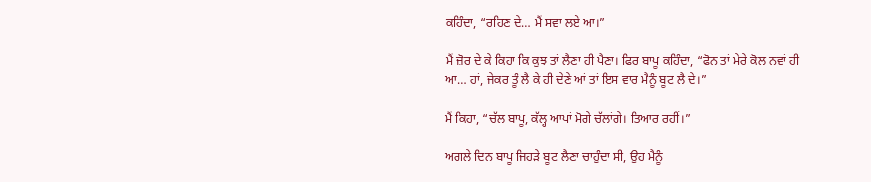ਕਹਿੰਦਾ, “ਰਹਿਣ ਦੇ… ਮੈਂ ਸਵਾ ਲਏ ਆ।”

ਮੈਂ ਜ਼ੋਰ ਦੇ ਕੇ ਕਿਹਾ ਕਿ ਕੁਝ ਤਾਂ ਲੈਣਾ ਹੀ ਪੈਣਾ। ਫਿਰ ਬਾਪੂ ਕਹਿੰਦਾ, “ਫੋਨ ਤਾਂ ਮੇਰੇ ਕੋਲ ਨਵਾਂ ਹੀ ਆ… ਹਾਂ, ਜੇਕਰ ਤੂੰ ਲੈ ਕੇ ਹੀ ਦੇਣੇ ਆਂ ਤਾਂ ਇਸ ਵਾਰ ਮੈਨੂੰ ਬੂਟ ਲੈ ਦੇ।”

ਮੈਂ ਕਿਹਾ, “ਚੱਲ ਬਾਪੂ, ਕੱਲ੍ਹ ਆਪਾਂ ਮੋਗੇ ਚੱਲਾਂਗੇ। ਤਿਆਰ ਰਹੀਂ।”

ਅਗਲੇ ਦਿਨ ਬਾਪੂ ਜਿਹੜੇ ਬੂਟ ਲੈਣਾ ਚਾਹੁੰਦਾ ਸੀ, ਉਹ ਮੈਨੂੰ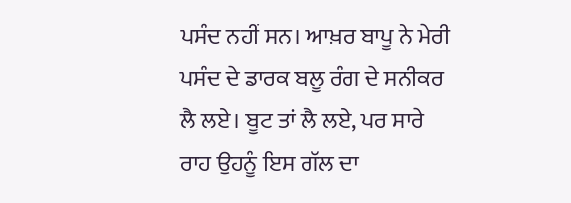ਪਸੰਦ ਨਹੀਂ ਸਨ। ਆਖ਼ਰ ਬਾਪੂ ਨੇ ਮੇਰੀ ਪਸੰਦ ਦੇ ਡਾਰਕ ਬਲੂ ਰੰਗ ਦੇ ਸਨੀਕਰ ਲੈ ਲਏ। ਬੂਟ ਤਾਂ ਲੈ ਲਏ, ਪਰ ਸਾਰੇ ਰਾਹ ਉਹਨੂੰ ਇਸ ਗੱਲ ਦਾ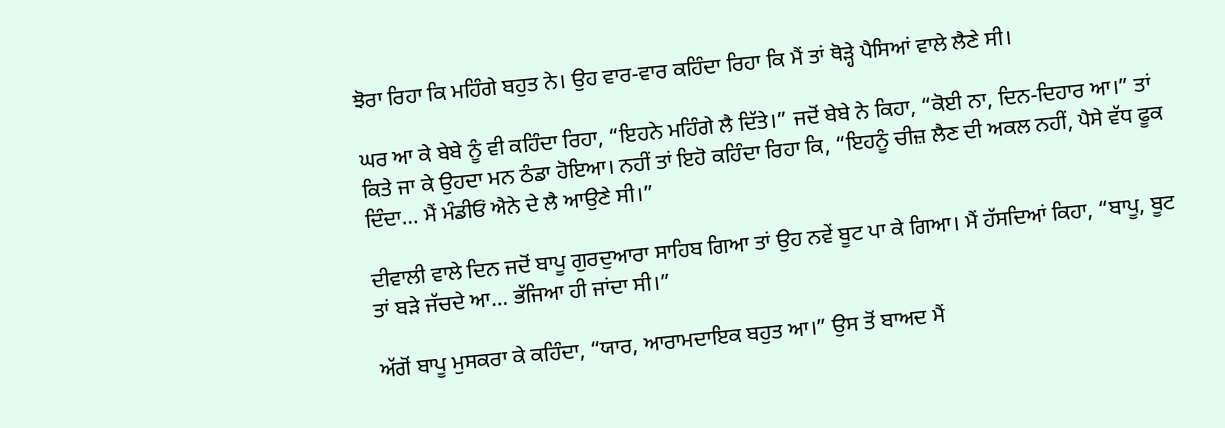ਝੋਰਾ ਰਿਹਾ ਕਿ ਮਹਿੰਗੇ ਬਹੁਤ ਨੇ। ਉਹ ਵਾਰ-ਵਾਰ ਕਹਿੰਦਾ ਰਿਹਾ ਕਿ ਮੈਂ ਤਾਂ ਥੋੜ੍ਹੇ ਪੈਸਿਆਂ ਵਾਲੇ ਲੈਣੇ ਸੀ।

ਘਰ ਆ ਕੇ ਬੇਬੇ ਨੂੰ ਵੀ ਕਹਿੰਦਾ ਰਿਹਾ, “ਇਹਨੇ ਮਹਿੰਗੇ ਲੈ ਦਿੱਤੇ।” ਜਦੋਂ ਬੇਬੇ ਨੇ ਕਿਹਾ, “ਕੋਈ ਨਾ, ਦਿਨ-ਦਿਹਾਰ ਆ।” ਤਾਂ ਕਿਤੇ ਜਾ ਕੇ ਉਹਦਾ ਮਨ ਠੰਡਾ ਹੋਇਆ। ਨਹੀਂ ਤਾਂ ਇਹੋ ਕਹਿੰਦਾ ਰਿਹਾ ਕਿ, “ਇਹਨੂੰ ਚੀਜ਼ ਲੈਣ ਦੀ ਅਕਲ ਨਹੀਂ, ਪੈਸੇ ਵੱਧ ਫੂਕ ਦਿੰਦਾ… ਮੈਂ ਮੰਡੀਓਂ ਐਨੇ ਦੇ ਲੈ ਆਉਣੇ ਸੀ।”

ਦੀਵਾਲੀ ਵਾਲੇ ਦਿਨ ਜਦੋਂ ਬਾਪੂ ਗੁਰਦੁਆਰਾ ਸਾਹਿਬ ਗਿਆ ਤਾਂ ਉਹ ਨਵੇਂ ਬੂਟ ਪਾ ਕੇ ਗਿਆ। ਮੈਂ ਹੱਸਦਿਆਂ ਕਿਹਾ, “ਬਾਪੂ, ਬੂਟ ਤਾਂ ਬੜੇ ਜੱਚਦੇ ਆ… ਭੱਜਿਆ ਹੀ ਜਾਂਦਾ ਸੀ।”

ਅੱਗੋਂ ਬਾਪੂ ਮੁਸਕਰਾ ਕੇ ਕਹਿੰਦਾ, “ਯਾਰ, ਆਰਾਮਦਾਇਕ ਬਹੁਤ ਆ।” ਉਸ ਤੋਂ ਬਾਅਦ ਮੈਂ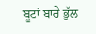ਬੂਟਾਂ ਬਾਰੇ ਭੁੱਲ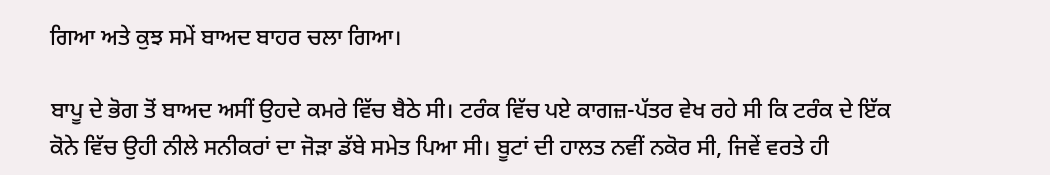ਗਿਆ ਅਤੇ ਕੁਝ ਸਮੇਂ ਬਾਅਦ ਬਾਹਰ ਚਲਾ ਗਿਆ।

ਬਾਪੂ ਦੇ ਭੋਗ ਤੋਂ ਬਾਅਦ ਅਸੀਂ ਉਹਦੇ ਕਮਰੇ ਵਿੱਚ ਬੈਠੇ ਸੀ। ਟਰੰਕ ਵਿੱਚ ਪਏ ਕਾਗਜ਼-ਪੱਤਰ ਵੇਖ ਰਹੇ ਸੀ ਕਿ ਟਰੰਕ ਦੇ ਇੱਕ ਕੋਨੇ ਵਿੱਚ ਉਹੀ ਨੀਲੇ ਸਨੀਕਰਾਂ ਦਾ ਜੋੜਾ ਡੱਬੇ ਸਮੇਤ ਪਿਆ ਸੀ। ਬੂਟਾਂ ਦੀ ਹਾਲਤ ਨਵੀਂ ਨਕੋਰ ਸੀ, ਜਿਵੇਂ ਵਰਤੇ ਹੀ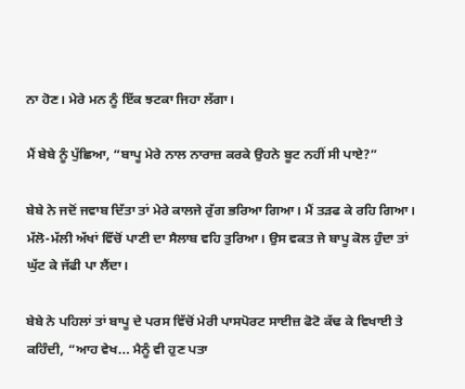ਨਾ ਹੋਣ। ਮੇਰੇ ਮਨ ਨੂੰ ਇੱਕ ਝਟਕਾ ਜਿਹਾ ਲੱਗਾ।

ਮੈਂ ਬੇਬੇ ਨੂੰ ਪੁੱਛਿਆ, “ਬਾਪੂ ਮੇਰੇ ਨਾਲ ਨਾਰਾਜ਼ ਕਰਕੇ ਉਹਨੇ ਬੂਟ ਨਹੀਂ ਸੀ ਪਾਏ?”

ਬੇਬੇ ਨੇ ਜਦੋਂ ਜਵਾਬ ਦਿੱਤਾ ਤਾਂ ਮੇਰੇ ਕਾਲਜੇ ਰੁੱਗ ਭਰਿਆ ਗਿਆ। ਮੈਂ ਤੜਫ ਕੇ ਰਹਿ ਗਿਆ। ਮੱਲੋ-ਮੱਲੀ ਅੱਖਾਂ ਵਿੱਚੋਂ ਪਾਣੀ ਦਾ ਸੈਲਾਬ ਵਹਿ ਤੁਰਿਆ। ਉਸ ਵਕਤ ਜੇ ਬਾਪੂ ਕੋਲ ਹੁੰਦਾ ਤਾਂ ਘੁੱਟ ਕੇ ਜੱਫੀ ਪਾ ਲੈਂਦਾ।

ਬੇਬੇ ਨੇ ਪਹਿਲਾਂ ਤਾਂ ਬਾਪੂ ਦੇ ਪਰਸ ਵਿੱਚੋਂ ਮੇਰੀ ਪਾਸਪੋਰਟ ਸਾਈਜ਼ ਫੋਟੋ ਕੱਢ ਕੇ ਵਿਖਾਈ ਤੇ ਕਹਿੰਦੀ, “ਆਹ ਵੇਖ... ਮੈਨੂੰ ਵੀ ਹੁਣ ਪਤਾ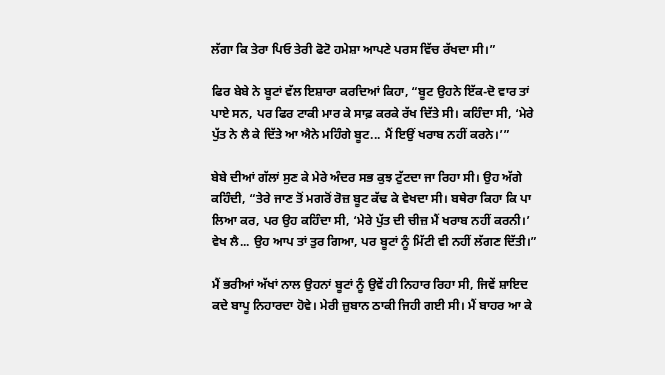ਲੱਗਾ ਕਿ ਤੇਰਾ ਪਿਓ ਤੇਰੀ ਫੋਟੋ ਹਮੇਸ਼ਾ ਆਪਣੇ ਪਰਸ ਵਿੱਚ ਰੱਖਦਾ ਸੀ।”

ਫਿਰ ਬੇਬੇ ਨੇ ਬੂਟਾਂ ਵੱਲ ਇਸ਼ਾਰਾ ਕਰਦਿਆਂ ਕਿਹਾ, “ਬੂਟ ਉਹਨੇ ਇੱਕ-ਦੋ ਵਾਰ ਤਾਂ ਪਾਏ ਸਨ, ਪਰ ਫਿਰ ਟਾਕੀ ਮਾਰ ਕੇ ਸਾਫ਼ ਕਰਕੇ ਰੱਖ ਦਿੱਤੇ ਸੀ। ਕਹਿੰਦਾ ਸੀ, ‘ਮੇਰੇ ਪੁੱਤ ਨੇ ਲੈ ਕੇ ਦਿੱਤੇ ਆ ਐਨੇ ਮਹਿੰਗੇ ਬੂਟ... ਮੈਂ ਇਉਂ ਖਰਾਬ ਨਹੀਂ ਕਰਨੇ।’”

ਬੇਬੇ ਦੀਆਂ ਗੱਲਾਂ ਸੁਣ ਕੇ ਮੇਰੇ ਅੰਦਰ ਸਭ ਕੁਝ ਟੁੱਟਦਾ ਜਾ ਰਿਹਾ ਸੀ। ਉਹ ਅੱਗੇ ਕਹਿੰਦੀ, “ਤੇਰੇ ਜਾਣ ਤੋਂ ਮਗਰੋਂ ਰੋਜ਼ ਬੂਟ ਕੱਢ ਕੇ ਵੇਖਦਾ ਸੀ। ਬਥੇਰਾ ਕਿਹਾ ਕਿ ਪਾ ਲਿਆ ਕਰ, ਪਰ ਉਹ ਕਹਿੰਦਾ ਸੀ, ‘ਮੇਰੇ ਪੁੱਤ ਦੀ ਚੀਜ਼ ਮੈਂ ਖਰਾਬ ਨਹੀਂ ਕਰਨੀ।’ ਵੇਖ ਲੈ... ਉਹ ਆਪ ਤਾਂ ਤੁਰ ਗਿਆ, ਪਰ ਬੂਟਾਂ ਨੂੰ ਮਿੱਟੀ ਵੀ ਨਹੀਂ ਲੱਗਣ ਦਿੱਤੀ।”

ਮੈਂ ਭਰੀਆਂ ਅੱਖਾਂ ਨਾਲ ਉਹਨਾਂ ਬੂਟਾਂ ਨੂੰ ਉਵੇਂ ਹੀ ਨਿਹਾਰ ਰਿਹਾ ਸੀ, ਜਿਵੇਂ ਸ਼ਾਇਦ ਕਦੇ ਬਾਪੂ ਨਿਹਾਰਦਾ ਹੋਵੇ। ਮੇਰੀ ਜ਼ੁਬਾਨ ਠਾਕੀ ਜਿਹੀ ਗਈ ਸੀ। ਮੈਂ ਬਾਹਰ ਆ ਕੇ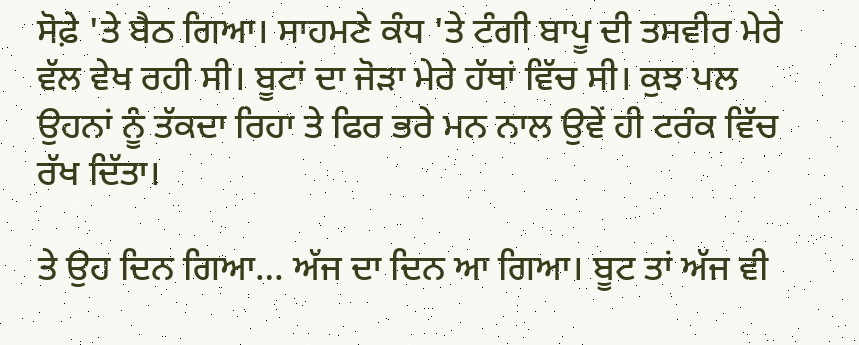ਸੋਫ਼ੇ 'ਤੇ ਬੈਠ ਗਿਆ। ਸਾਹਮਣੇ ਕੰਧ 'ਤੇ ਟੰਗੀ ਬਾਪੂ ਦੀ ਤਸਵੀਰ ਮੇਰੇ ਵੱਲ ਵੇਖ ਰਹੀ ਸੀ। ਬੂਟਾਂ ਦਾ ਜੋੜਾ ਮੇਰੇ ਹੱਥਾਂ ਵਿੱਚ ਸੀ। ਕੁਝ ਪਲ ਉਹਨਾਂ ਨੂੰ ਤੱਕਦਾ ਰਿਹਾ ਤੇ ਫਿਰ ਭਰੇ ਮਨ ਨਾਲ ਉਵੇਂ ਹੀ ਟਰੰਕ ਵਿੱਚ ਰੱਖ ਦਿੱਤਾ।

ਤੇ ਉਹ ਦਿਨ ਗਿਆ… ਅੱਜ ਦਾ ਦਿਨ ਆ ਗਿਆ। ਬੂਟ ਤਾਂ ਅੱਜ ਵੀ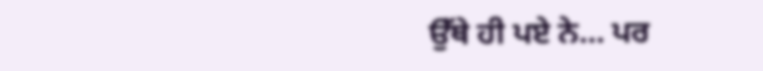ਉੱਥੇ ਹੀ ਪਏ ਨੇ… ਪਰ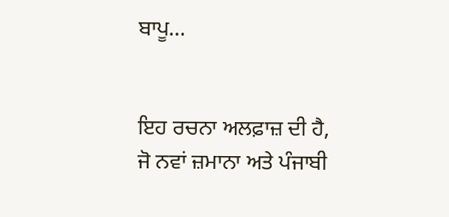ਬਾਪੂ…


ਇਹ ਰਚਨਾ ਅਲਫ਼ਾਜ਼ ਦੀ ਹੈ, ਜੋ ਨਵਾਂ ਜ਼ਮਾਨਾ ਅਤੇ ਪੰਜਾਬੀ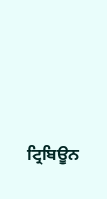ਟ੍ਰਿਬਿਊਨ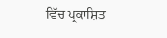ਵਿੱਚ ਪ੍ਰਕਾਸ਼ਿਤ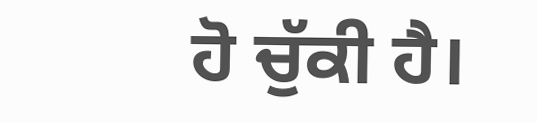ਹੋ ਚੁੱਕੀ ਹੈ।